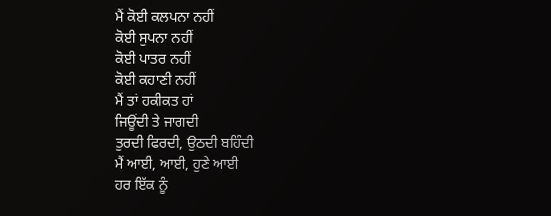ਮੈਂ ਕੋਈ ਕਲਪਨਾ ਨਹੀਂ
ਕੋਈ ਸੁਪਨਾ ਨਹੀਂ
ਕੋਈ ਪਾਤਰ ਨਹੀਂ
ਕੋਈ ਕਹਾਣੀ ਨਹੀਂ
ਮੈਂ ਤਾਂ ਹਕੀਕਤ ਹਾਂ
ਜਿਊਂਦੀ ਤੇ ਜਾਗਦੀ
ਤੁਰਦੀ ਫਿਰਦੀ, ਉਠਦੀ ਬਹਿੰਦੀ
ਮੈਂ ਆਈ, ਆਈ, ਹੁਣੇ ਆਈ
ਹਰ ਇੱਕ ਨੂੰ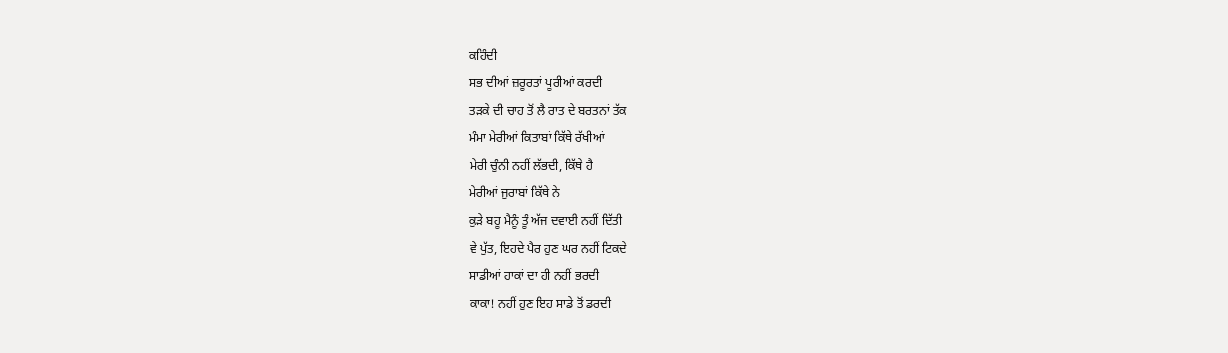ਕਹਿੰਦੀ
ਸਭ ਦੀਆਂ ਜ਼ਰੂਰਤਾਂ ਪੂਰੀਆਂ ਕਰਦੀ
ਤੜਕੇ ਦੀ ਚਾਹ ਤੋਂ ਲੈ ਰਾਤ ਦੇ ਬਰਤਨਾਂ ਤੱਕ
ਮੰਮਾ ਮੇਰੀਆਂ ਕਿਤਾਬਾਂ ਕਿੱਥੇ ਰੱਖੀਆਂ
ਮੇਰੀ ਚੁੰਨੀ ਨਹੀਂ ਲੱਭਦੀ, ਕਿੱਥੇ ਹੈ
ਮੇਰੀਆਂ ਜੁਰਾਬਾਂ ਕਿੱਥੇ ਨੇ
ਕੁੜੇ ਬਹੂ ਮੈਨੂੰ ਤੂੰ ਅੱਜ ਦਵਾਈ ਨਹੀਂ ਦਿੱਤੀ
ਵੇ ਪੁੱਤ, ਇਹਦੇ ਪੈਰ ਹੁਣ ਘਰ ਨਹੀਂ ਟਿਕਦੇ
ਸਾਡੀਆਂ ਹਾਕਾਂ ਦਾ ਹੀ ਨਹੀਂ ਭਰਦੀ
ਕਾਕਾ! ਨਹੀਂ ਹੁਣ ਇਹ ਸਾਡੇ ਤੋਂ ਡਰਦੀ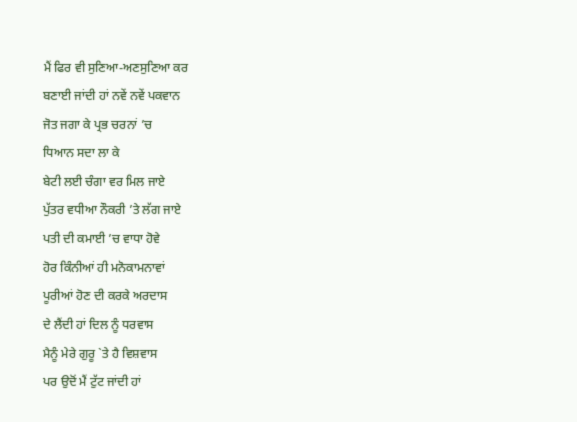ਮੈਂ ਫਿਰ ਵੀ ਸੁਣਿਆ-ਅਣਸੁਣਿਆ ਕਰ
ਬਣਾਈ ਜਾਂਦੀ ਹਾਂ ਨਵੇਂ ਨਵੇਂ ਪਕਵਾਨ
ਜੋਤ ਜਗਾ ਕੇ ਪ੍ਰਭ ਚਰਨਾਂ ’ਚ
ਧਿਆਨ ਸਦਾ ਲਾ ਕੇ
ਬੇਟੀ ਲਈ ਚੰਗਾ ਵਰ ਮਿਲ ਜਾਏ
ਪੁੱਤਰ ਵਧੀਆ ਨੌਕਰੀ ’ਤੇ ਲੱਗ ਜਾਏ
ਪਤੀ ਦੀ ਕਮਾਈ ’ਚ ਵਾਧਾ ਹੋਵੇ
ਹੋਰ ਕਿੰਨੀਆਂ ਹੀ ਮਨੋਕਾਮਨਾਵਾਂ
ਪੂਰੀਆਂ ਹੋਣ ਦੀ ਕਰਕੇ ਅਰਦਾਸ
ਦੇ ਲੈਂਦੀ ਹਾਂ ਦਿਲ ਨੂੰ ਧਰਵਾਸ
ਮੈਨੂੰ ਮੇਰੇ ਗੁਰੂ `ਤੇ ਹੈ ਵਿਸ਼ਵਾਸ
ਪਰ ਉਦੋਂ ਮੈਂ ਟੁੱਟ ਜਾਂਦੀ ਹਾਂ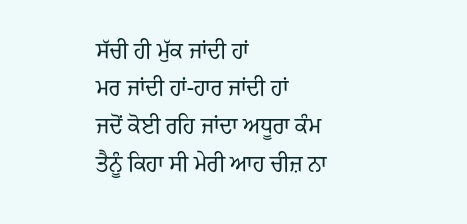ਸੱਚੀ ਹੀ ਮੁੱਕ ਜਾਂਦੀ ਹਾਂ
ਮਰ ਜਾਂਦੀ ਹਾਂ-ਹਾਰ ਜਾਂਦੀ ਹਾਂ
ਜਦੋਂ ਕੋਈ ਰਹਿ ਜਾਂਦਾ ਅਧੂਰਾ ਕੰਮ
ਤੈਨੂੰ ਕਿਹਾ ਸੀ ਮੇਰੀ ਆਹ ਚੀਜ਼ ਨਾ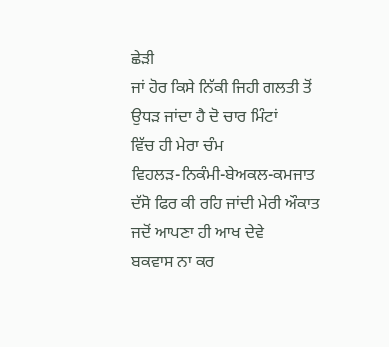ਛੇੜੀ
ਜਾਂ ਹੋਰ ਕਿਸੇ ਨਿੱਕੀ ਜਿਹੀ ਗਲਤੀ ਤੋਂ
ਉਧੜ ਜਾਂਦਾ ਹੈ ਦੋ ਚਾਰ ਮਿੰਟਾਂ
ਵਿੱਚ ਹੀ ਮੇਰਾ ਚੰਮ
ਵਿਹਲੜ-ਨਿਕੰਮੀ-ਬੇਅਕਲ-ਕਮਜਾਤ
ਦੱਸੋ ਫਿਰ ਕੀ ਰਹਿ ਜਾਂਦੀ ਮੇਰੀ ਔਕਾਤ
ਜਦੋਂ ਆਪਣਾ ਹੀ ਆਖ ਦੇਵੇ
ਬਕਵਾਸ ਨਾ ਕਰ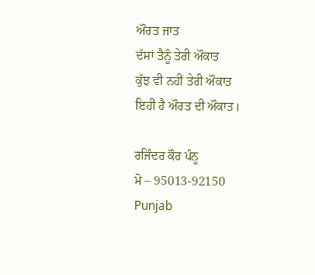ਔਰਤ ਜਾਤ
ਦੱਸਾਂ ਤੈਨੂੰ ਤੇਰੀ ਔਕਾਤ
ਕੁੱਝ ਵੀ ਨਹੀਂ ਤੇਰੀ ਔਕਾਤ
ਇਹੀ ਹੈ ਔਰਤ ਦੀ ਔਕਾਤ।

ਰਜਿੰਦਰ ਕੌਰ ਪੰਨੂ
ਮੋ – 95013-92150
Punjab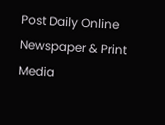Post Daily Online Newspaper & Print Media